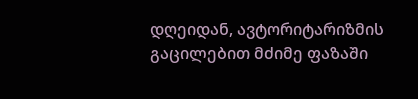დღეიდან, ავტორიტარიზმის გაცილებით მძიმე ფაზაში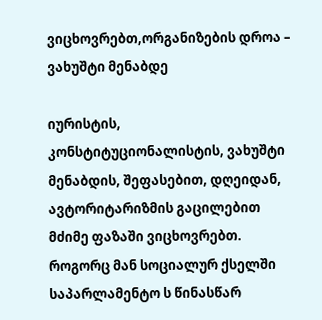ვიცხოვრებთ,ორგანიზების დროა – ვახუშტი მენაბდე

იურისტის, კონსტიტუციონალისტის, ვახუშტი მენაბდის, შეფასებით, დღეიდან, ავტორიტარიზმის გაცილებით მძიმე ფაზაში ვიცხოვრებთ. როგორც მან სოციალურ ქსელში საპარლამენტო ს წინასწარ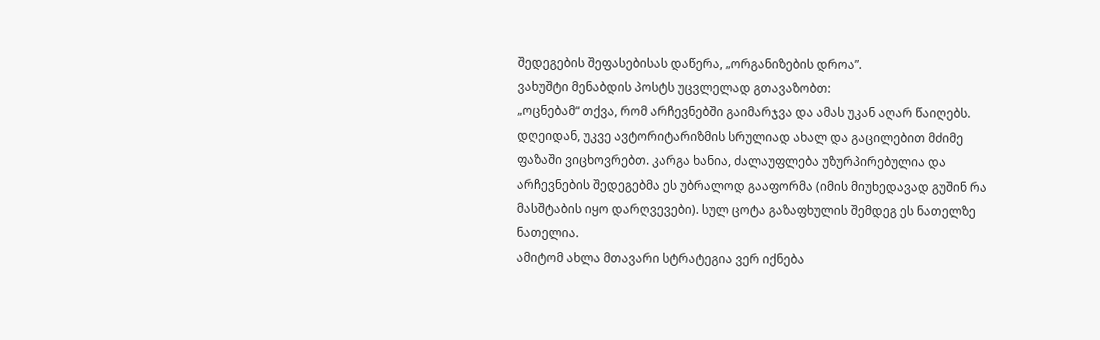შედეგების შეფასებისას დაწერა, „ორგანიზების დროა”.
ვახუშტი მენაბდის პოსტს უცვლელად გთავაზობთ:
„ოცნებამ“ თქვა, რომ არჩევნებში გაიმარჯვა და ამას უკან აღარ წაიღებს. დღეიდან, უკვე ავტორიტარიზმის სრულიად ახალ და გაცილებით მძიმე ფაზაში ვიცხოვრებთ. კარგა ხანია, ძალაუფლება უზურპირებულია და არჩევნების შედეგებმა ეს უბრალოდ გააფორმა (იმის მიუხედავად გუშინ რა მასშტაბის იყო დარღვევები). სულ ცოტა გაზაფხულის შემდეგ ეს ნათელზე ნათელია.
ამიტომ ახლა მთავარი სტრატეგია ვერ იქნება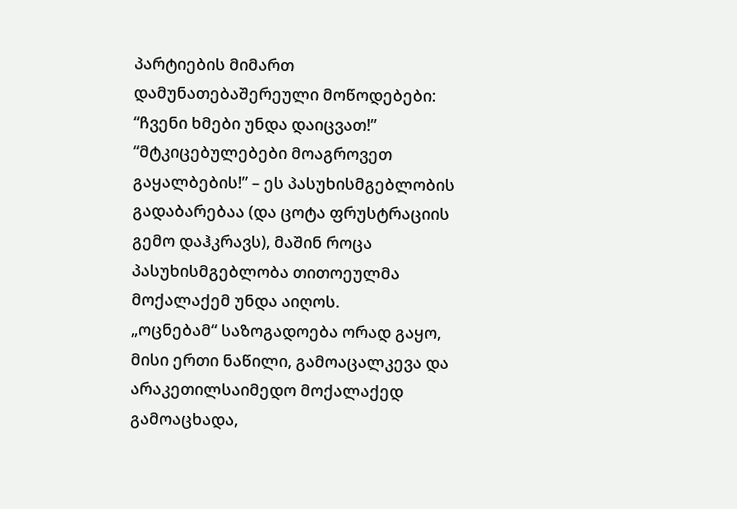პარტიების მიმართ დამუნათებაშერეული მოწოდებები: “ჩვენი ხმები უნდა დაიცვათ!” “მტკიცებულებები მოაგროვეთ გაყალბების!” – ეს პასუხისმგებლობის გადაბარებაა (და ცოტა ფრუსტრაციის გემო დაჰკრავს), მაშინ როცა პასუხისმგებლობა თითოეულმა მოქალაქემ უნდა აიღოს.
„ოცნებამ“ საზოგადოება ორად გაყო, მისი ერთი ნაწილი, გამოაცალკევა და არაკეთილსაიმედო მოქალაქედ გამოაცხადა,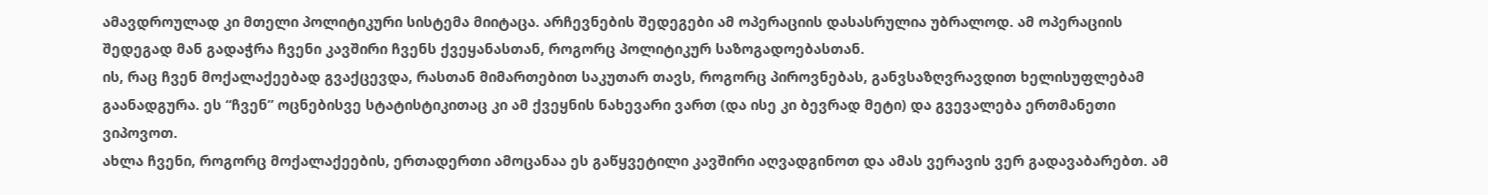ამავდროულად კი მთელი პოლიტიკური სისტემა მიიტაცა. არჩევნების შედეგები ამ ოპერაციის დასასრულია უბრალოდ. ამ ოპერაციის შედეგად მან გადაჭრა ჩვენი კავშირი ჩვენს ქვეყანასთან, როგორც პოლიტიკურ საზოგადოებასთან.
ის, რაც ჩვენ მოქალაქეებად გვაქცევდა, რასთან მიმართებით საკუთარ თავს, როგორც პიროვნებას, განვსაზღვრავდით ხელისუფლებამ გაანადგურა. ეს “ჩვენ” ოცნებისვე სტატისტიკითაც კი ამ ქვეყნის ნახევარი ვართ (და ისე კი ბევრად მეტი) და გვევალება ერთმანეთი ვიპოვოთ.
ახლა ჩვენი, როგორც მოქალაქეების, ერთადერთი ამოცანაა ეს გაწყვეტილი კავშირი აღვადგინოთ და ამას ვერავის ვერ გადავაბარებთ. ამ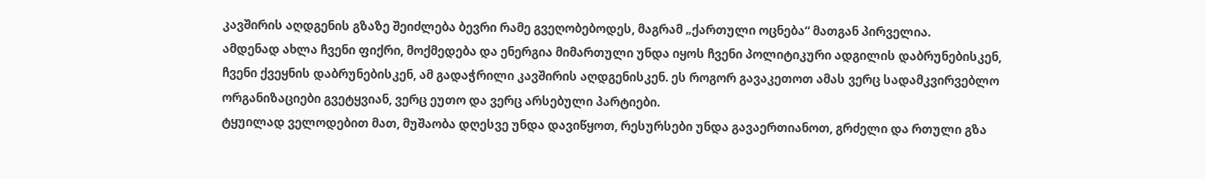კავშირის აღდგენის გზაზე შეიძლება ბევრი რამე გვეღობებოდეს, მაგრამ „ქართული ოცნება“ მათგან პირველია.
ამდენად ახლა ჩვენი ფიქრი, მოქმედება და ენერგია მიმართული უნდა იყოს ჩვენი პოლიტიკური ადგილის დაბრუნებისკენ, ჩვენი ქვეყნის დაბრუნებისკენ, ამ გადაჭრილი კავშირის აღდგენისკენ. ეს როგორ გავაკეთოთ ამას ვერც სადამკვირვებლო ორგანიზაციები გვეტყვიან, ვერც ეუთო და ვერც არსებული პარტიები.
ტყუილად ველოდებით მათ, მუშაობა დღესვე უნდა დავიწყოთ, რესურსები უნდა გავაერთიანოთ, გრძელი და რთული გზა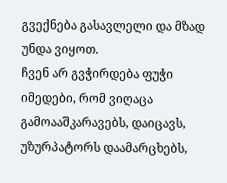გვექნება გასავლელი და მზად უნდა ვიყოთ.
ჩვენ არ გვჭირდება ფუჭი იმედები, რომ ვიღაცა გამოააშკარავებს, დაიცავს, უზურპატორს დაამარცხებს,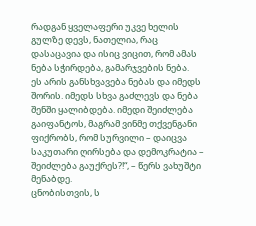რადგან ყველაფერი უკვე ხელის გულზე დევს, ნათელია, რაც დასაცავია და ისიც ვიცით, რომ ამას ნება სჭირდება, გამარჯვების ნება.
ეს არის განსხვავება ნებას და იმედს შორის. იმედს სხვა გაძლევს და ნება შენში ყალიბდება. იმედი შეიძლება გაიფანტოს, მაგრამ ვინმე თქვენგანი ფიქრობს, რომ სურვილი – დაიცვა საკუთარი ღირსება და დემოკრატია – შეიძლება გაუქრეს?!“, – წერს ვახუშტი მენაბდე.
ცნობისთვის, ს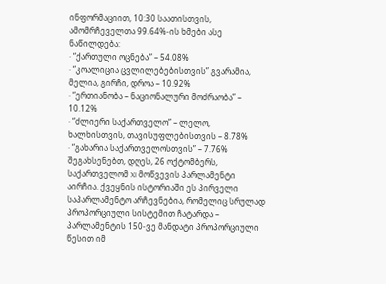ინფორმაციით, 10:30 საათისთვის, ამომრჩეველთა 99.64%-ის ხმები ასე ნაწილდება:
· “ქართული ოცნება” – 54.08%
· “კოალიცია ცვლილებებისთვის” გვარამია, მელია, გირჩი, დროა – 10.92%
· “ერთიანობა – ნაციონალური მოძრაობა” – 10.12%
· “ძლიერი საქართველო” – ლელო, ხალხისთვის, თავისუფლებისთვის – 8.78%
· “გახარია საქართველოსთვის” – 7.76%
შეგახსენებთ, დღეს, 26 ოქტომბერს, საქართველომ XI მოწვევის პარლამენტი აირჩია. ქვეყნის ისტორიაში ეს პირველი საპარლამენტო არჩევნებია, რომელიც სრულად პროპორციული სისტემით ჩატარდა – პარლამენტის 150-ვე მანდატი პროპორციული წესით იმ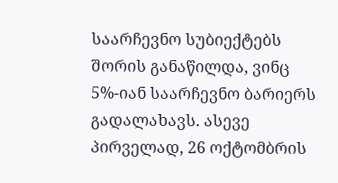საარჩევნო სუბიექტებს შორის განაწილდა, ვინც 5%-იან საარჩევნო ბარიერს გადალახავს. ასევე პირველად, 26 ოქტომბრის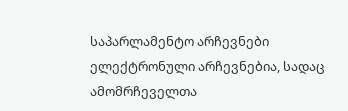საპარლამენტო არჩევნები ელექტრონული არჩევნებია, სადაც ამომრჩეველთა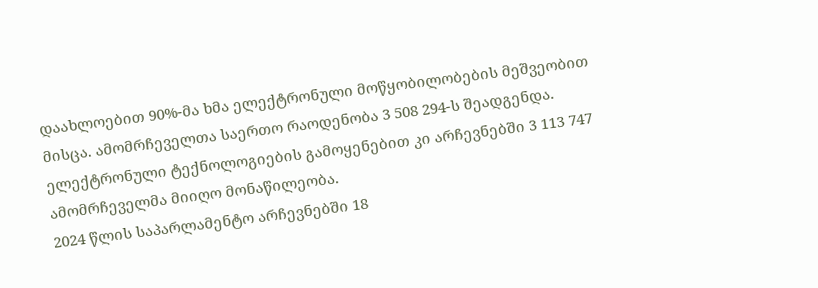დაახლოებით 90%-მა ხმა ელექტრონული მოწყობილობების მეშვეობით მისცა. ამომრჩეველთა საერთო რაოდენობა 3 508 294-ს შეადგენდა. ელექტრონული ტექნოლოგიების გამოყენებით კი არჩევნებში 3 113 747 ამომრჩეველმა მიიღო მონაწილეობა.
2024 წლის საპარლამენტო არჩევნებში 18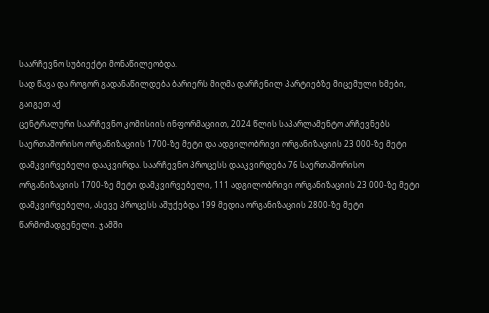საარჩევნო სუბიექტი მონაწილეობდა.
სად წავა და როგორ გადანაწილდება ბარიერს მიღმა დარჩენილ პარტიებზე მიცემული ხმები, გაიგეთ აქ
ცენტრალური საარჩევნო კომისიის ინფორმაციით, 2024 წლის საპარლამენტო არჩევნებს საერთაშორისო ორგანიზაციის 1700-ზე მეტი და ადგილობრივი ორგანიზაციის 23 000-ზე მეტი დამკვირვებელი დააკვირდა. საარჩევნო პროცესს დააკვირდება 76 საერთაშორისო ორგანიზაციის 1700-ზე მეტი დამკვირვებელი, 111 ადგილობრივი ორგანიზაციის 23 000-ზე მეტი დამკვირვებელი, ასევე პროცესს აშუქებდა 199 მედია ორგანიზაციის 2800-ზე მეტი წარმომადგენელი. ჯამში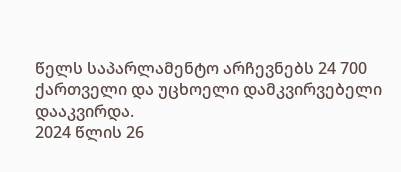წელს საპარლამენტო არჩევნებს 24 700 ქართველი და უცხოელი დამკვირვებელი დააკვირდა.
2024 წლის 26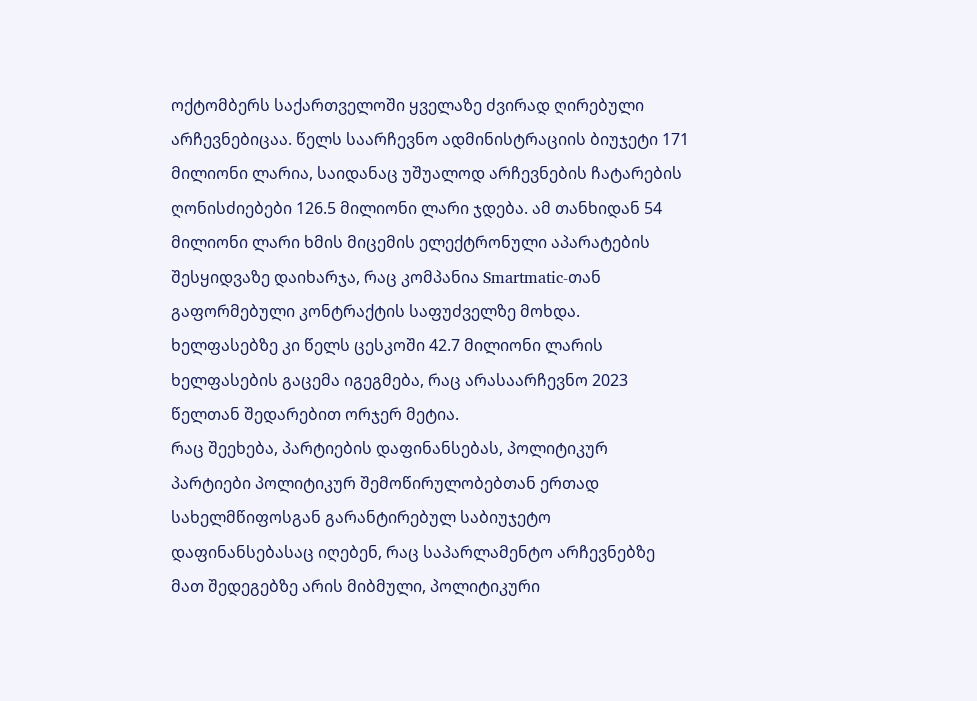ოქტომბერს საქართველოში ყველაზე ძვირად ღირებული არჩევნებიცაა. წელს საარჩევნო ადმინისტრაციის ბიუჯეტი 171 მილიონი ლარია, საიდანაც უშუალოდ არჩევნების ჩატარების ღონისძიებები 126.5 მილიონი ლარი ჯდება. ამ თანხიდან 54 მილიონი ლარი ხმის მიცემის ელექტრონული აპარატების შესყიდვაზე დაიხარჯა, რაც კომპანია Smartmatic-თან გაფორმებული კონტრაქტის საფუძველზე მოხდა. ხელფასებზე კი წელს ცესკოში 42.7 მილიონი ლარის ხელფასების გაცემა იგეგმება, რაც არასაარჩევნო 2023 წელთან შედარებით ორჯერ მეტია.
რაც შეეხება, პარტიების დაფინანსებას, პოლიტიკურ პარტიები პოლიტიკურ შემოწირულობებთან ერთად სახელმწიფოსგან გარანტირებულ საბიუჯეტო დაფინანსებასაც იღებენ, რაც საპარლამენტო არჩევნებზე მათ შედეგებზე არის მიბმული, პოლიტიკური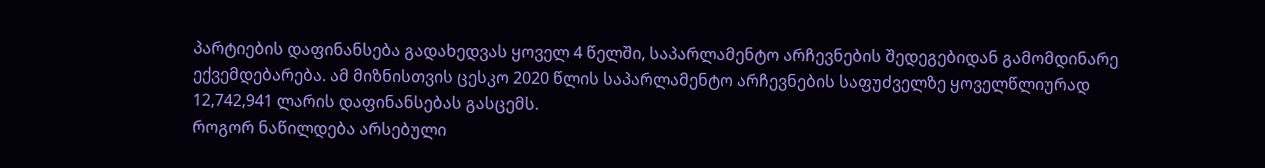პარტიების დაფინანსება გადახედვას ყოველ 4 წელში, საპარლამენტო არჩევნების შედეგებიდან გამომდინარე ექვემდებარება. ამ მიზნისთვის ცესკო 2020 წლის საპარლამენტო არჩევნების საფუძველზე ყოველწლიურად 12,742,941 ლარის დაფინანსებას გასცემს.
როგორ ნაწილდება არსებული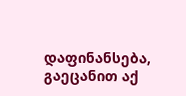დაფინანსება, გაეცანით აქ